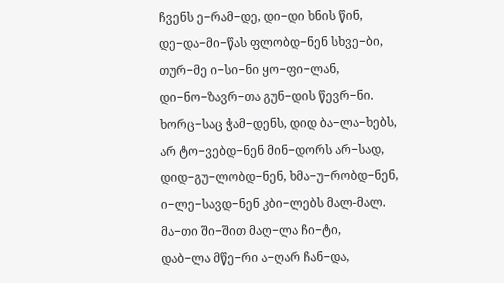ჩვენს ე−რამ−დე, დი−დი ხნის წინ,
დე−და−მი−წას ფლობდ−ნენ სხვე−ბი,
თურ−მე ი−სი−ნი ყო−ფი−ლან,
დი−ნო−ზავრ−თა გუნ−დის წევრ−ნი.
ხორც−საც ჭამ−დენს, დიდ ბა−ლა−ხებს,
არ ტო−ვებდ−ნენ მინ−დორს არ−სად,
დიდ−გუ−ლობდ−ნენ, ხმა−უ−რობდ−ნენ,
ი−ლე−სავდ−ნენ კბი−ლებს მალ-მალ.
მა−თი ში−შით მაღ−ლა ჩი−ტი,
დაბ−ლა მწე−რი ა−ღარ ჩან−და,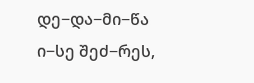დე−და−მი−წა ი−სე შეძ−რეს,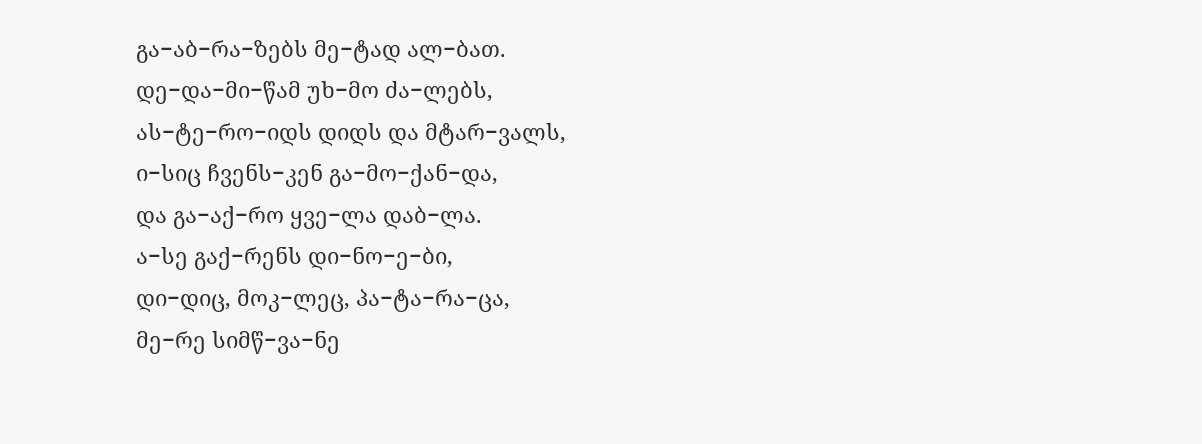გა−აბ−რა−ზებს მე−ტად ალ−ბათ.
დე−და−მი−წამ უხ−მო ძა−ლებს,
ას−ტე−რო−იდს დიდს და მტარ−ვალს,
ი−სიც ჩვენს−კენ გა−მო−ქან−და,
და გა−აქ−რო ყვე−ლა დაბ−ლა.
ა−სე გაქ−რენს დი−ნო−ე−ბი,
დი−დიც, მოკ−ლეც, პა−ტა−რა−ცა,
მე−რე სიმწ−ვა−ნე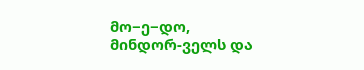მო−ე−დო,
მინდორ-ველს და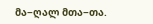მა−ღალ მთა−თა.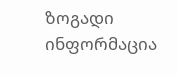ზოგადი ინფორმაცია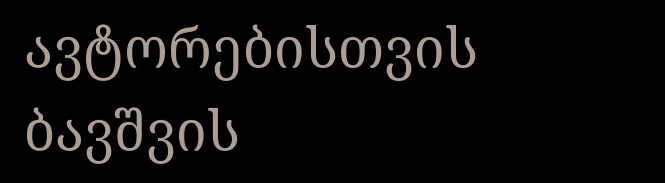ავტორებისთვის
ბავშვის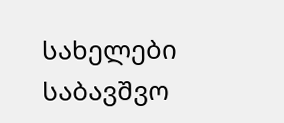სახელები
საბავშვო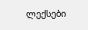ლექსები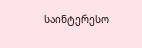საინტერესო